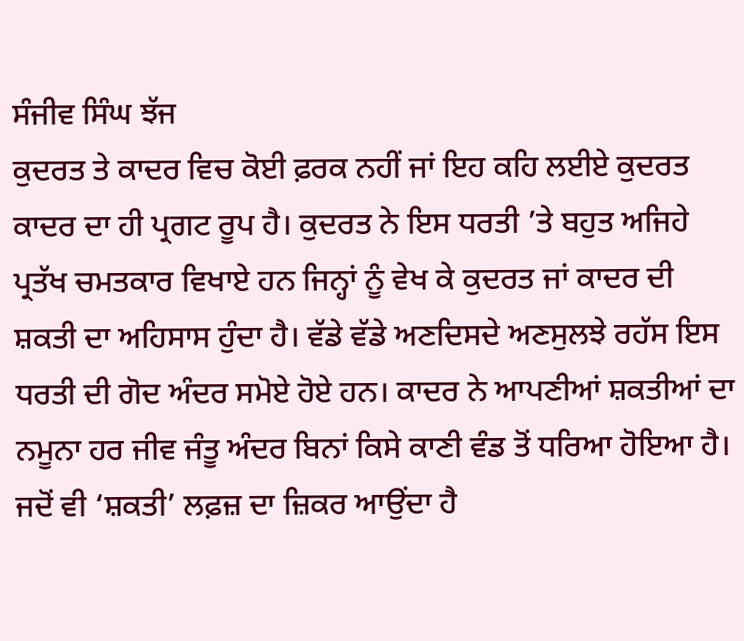ਸੰਜੀਵ ਸਿੰਘ ਝੱਜ
ਕੁਦਰਤ ਤੇ ਕਾਦਰ ਵਿਚ ਕੋਈ ਫ਼ਰਕ ਨਹੀਂ ਜਾਂ ਇਹ ਕਹਿ ਲਈਏ ਕੁਦਰਤ ਕਾਦਰ ਦਾ ਹੀ ਪ੍ਰਗਟ ਰੂਪ ਹੈ। ਕੁਦਰਤ ਨੇ ਇਸ ਧਰਤੀ ’ਤੇ ਬਹੁਤ ਅਜਿਹੇ ਪ੍ਰਤੱਖ ਚਮਤਕਾਰ ਵਿਖਾਏ ਹਨ ਜਿਨ੍ਹਾਂ ਨੂੰ ਵੇਖ ਕੇ ਕੁਦਰਤ ਜਾਂ ਕਾਦਰ ਦੀ ਸ਼ਕਤੀ ਦਾ ਅਹਿਸਾਸ ਹੁੰਦਾ ਹੈ। ਵੱਡੇ ਵੱਡੇ ਅਣਦਿਸਦੇ ਅਣਸੁਲਝੇ ਰਹੱਸ ਇਸ ਧਰਤੀ ਦੀ ਗੋਦ ਅੰਦਰ ਸਮੋਏ ਹੋਏ ਹਨ। ਕਾਦਰ ਨੇ ਆਪਣੀਆਂ ਸ਼ਕਤੀਆਂ ਦਾ ਨਮੂਨਾ ਹਰ ਜੀਵ ਜੰਤੂ ਅੰਦਰ ਬਿਨਾਂ ਕਿਸੇ ਕਾਣੀ ਵੰਡ ਤੋਂ ਧਰਿਆ ਹੋਇਆ ਹੈ।
ਜਦੋਂ ਵੀ ‘ਸ਼ਕਤੀ’ ਲਫ਼ਜ਼ ਦਾ ਜ਼ਿਕਰ ਆਉਂਦਾ ਹੈ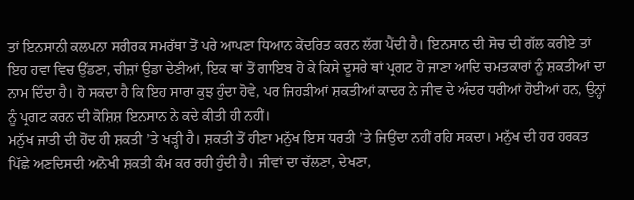ਤਾਂ ਇਨਸਾਨੀ ਕਲਪਨਾ ਸਰੀਰਕ ਸਮਰੱਥਾ ਤੋਂ ਪਰੇ ਆਪਣਾ ਧਿਆਨ ਕੇਂਦਰਿਤ ਕਰਨ ਲੱਗ ਪੈਂਦੀ ਹੈ। ਇਨਸਾਨ ਦੀ ਸੋਚ ਦੀ ਗੱਲ ਕਰੀਏ ਤਾਂ ਇਹ ਹਵਾ ਵਿਚ ਉੱਡਣਾ, ਚੀਜ਼ਾਂ ਉਡਾ ਦੇਣੀਆਂ, ਇਕ ਥਾਂ ਤੋਂ ਗਾਇਬ ਹੋ ਕੇ ਕਿਸੇ ਦੂਸਰੇ ਥਾਂ ਪ੍ਰਗਟ ਹੋ ਜਾਣਾ ਆਦਿ ਚਮਤਕਾਰਾਂ ਨੂੰ ਸ਼ਕਤੀਆਂ ਦਾ ਨਾਮ ਦਿੰਦਾ ਹੈ। ਹੋ ਸਕਦਾ ਹੈ ਕਿ ਇਹ ਸਾਰਾ ਕੁਝ ਹੁੰਦਾ ਹੋਵੇ, ਪਰ ਜਿਹੜੀਆਂ ਸ਼ਕਤੀਆਂ ਕਾਦਰ ਨੇ ਜੀਵ ਦੇ ਅੰਦਰ ਧਰੀਆਂ ਹੋਈਆਂ ਹਨ, ਉਨ੍ਹਾਂ ਨੂੰ ਪ੍ਰਗਟ ਕਰਨ ਦੀ ਕੋਸ਼ਿਸ਼ ਇਨਸਾਨ ਨੇ ਕਦੇ ਕੀਤੀ ਹੀ ਨਹੀਂ।
ਮਨੁੱਖ ਜਾਤੀ ਦੀ ਹੋਂਦ ਹੀ ਸ਼ਕਤੀ ’ਤੇ ਖੜ੍ਹੀ ਹੈ। ਸ਼ਕਤੀ ਤੋਂ ਹੀਣਾ ਮਨੁੱਖ ਇਸ ਧਰਤੀ ’ਤੇ ਜਿਉਂਦਾ ਨਹੀਂ ਰਹਿ ਸਕਦਾ। ਮਨੁੱਖ ਦੀ ਹਰ ਹਰਕਤ ਪਿੱਛੇ ਅਣਦਿਸਦੀ ਅਨੋਖੀ ਸ਼ਕਤੀ ਕੰਮ ਕਰ ਰਹੀ ਹੁੰਦੀ ਹੈ। ਜੀਵਾਂ ਦਾ ਚੱਲਣਾ, ਦੇਖਣਾ,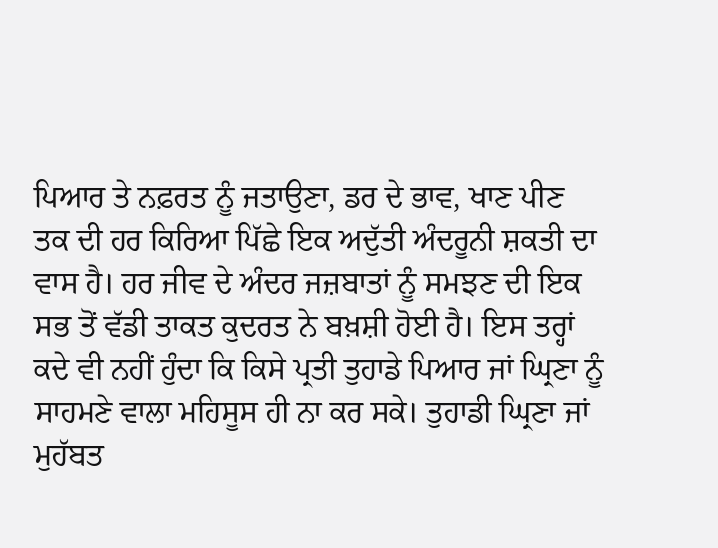ਪਿਆਰ ਤੇ ਨਫ਼ਰਤ ਨੂੰ ਜਤਾਉਣਾ, ਡਰ ਦੇ ਭਾਵ, ਖਾਣ ਪੀਣ ਤਕ ਦੀ ਹਰ ਕਿਰਿਆ ਪਿੱਛੇ ਇਕ ਅਦੁੱਤੀ ਅੰਦਰੂਨੀ ਸ਼ਕਤੀ ਦਾ ਵਾਸ ਹੈ। ਹਰ ਜੀਵ ਦੇ ਅੰਦਰ ਜਜ਼ਬਾਤਾਂ ਨੂੰ ਸਮਝਣ ਦੀ ਇਕ ਸਭ ਤੋਂ ਵੱਡੀ ਤਾਕਤ ਕੁਦਰਤ ਨੇ ਬਖ਼ਸ਼ੀ ਹੋਈ ਹੈ। ਇਸ ਤਰ੍ਹਾਂ ਕਦੇ ਵੀ ਨਹੀਂ ਹੁੰਦਾ ਕਿ ਕਿਸੇ ਪ੍ਰਤੀ ਤੁਹਾਡੇ ਪਿਆਰ ਜਾਂ ਘ੍ਰਿਣਾ ਨੂੰ ਸਾਹਮਣੇ ਵਾਲਾ ਮਹਿਸੂਸ ਹੀ ਨਾ ਕਰ ਸਕੇ। ਤੁਹਾਡੀ ਘ੍ਰਿਣਾ ਜਾਂ ਮੁਹੱਬਤ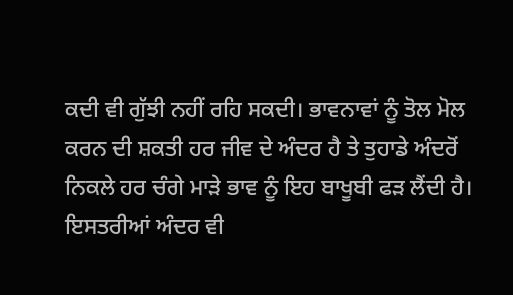ਕਦੀ ਵੀ ਗੁੱਝੀ ਨਹੀਂ ਰਹਿ ਸਕਦੀ। ਭਾਵਨਾਵਾਂ ਨੂੰ ਤੋਲ ਮੋਲ ਕਰਨ ਦੀ ਸ਼ਕਤੀ ਹਰ ਜੀਵ ਦੇ ਅੰਦਰ ਹੈ ਤੇ ਤੁਹਾਡੇ ਅੰਦਰੋਂ ਨਿਕਲੇ ਹਰ ਚੰਗੇ ਮਾੜੇ ਭਾਵ ਨੂੰ ਇਹ ਬਾਖੂਬੀ ਫੜ ਲੈਂਦੀ ਹੈ। ਇਸਤਰੀਆਂ ਅੰਦਰ ਵੀ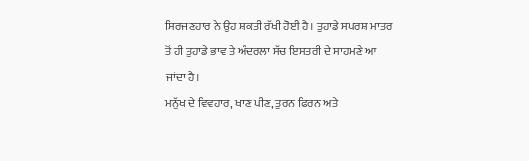ਸਿਰਜਣਹਾਰ ਨੇ ਉਹ ਸ਼ਕਤੀ ਰੱਖੀ ਹੋਈ ਹੈ। ਤੁਹਾਡੇ ਸਪਰਸ਼ ਮਾਤਰ ਤੋਂ ਹੀ ਤੁਹਾਡੇ ਭਾਵ ਤੇ ਅੰਦਰਲਾ ਸੱਚ ਇਸਤਰੀ ਦੇ ਸਾਹਮਣੇ ਆ ਜਾਂਦਾ ਹੈ।
ਮਨੁੱਖ ਦੇ ਵਿਵਹਾਰ, ਖਾਣ ਪੀਣ, ਤੁਰਨ ਫਿਰਨ ਅਤੇ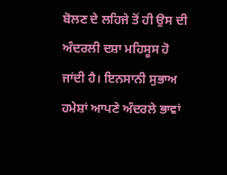ਬੋਲਣ ਦੇ ਲਹਿਜੇ ਤੋਂ ਹੀ ਉਸ ਦੀ ਅੰਦਰਲੀ ਦਸ਼ਾ ਮਹਿਸੂਸ ਹੋ ਜਾਂਦੀ ਹੈ। ਇਨਸਾਨੀ ਸੁਭਾਅ ਹਮੇਸ਼ਾਂ ਆਪਣੇ ਅੰਦਰਲੇ ਭਾਵਾਂ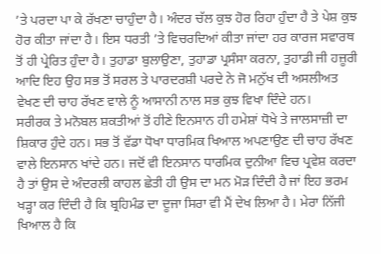’ਤੇ ਪਰਦਾ ਪਾ ਕੇ ਰੱਖਣਾ ਚਾਹੁੰਦਾ ਹੈ। ਅੰਦਰ ਚੱਲ ਕੁਝ ਹੋਰ ਰਿਹਾ ਹੁੰਦਾ ਹੈ ਤੇ ਪੇਸ਼ ਕੁਝ ਹੋਰ ਕੀਤਾ ਜਾਂਦਾ ਹੈ। ਇਸ ਧਰਤੀ ’ਤੇ ਵਿਚਰਦਿਆਂ ਕੀਤਾ ਜਾਂਦਾ ਹਰ ਕਾਰਜ ਸਵਾਰਥ ਤੋਂ ਹੀ ਪ੍ਰੇਰਿਤ ਹੁੰਦਾ ਹੈ। ਤੁਹਾਡਾ ਬੁਲਾਉਣਾ, ਤੁਹਾਡਾ ਪ੍ਰਸੰਸਾ ਕਰਨਾ, ਤੁਹਾਡੀ ਜੀ ਹਜ਼ੂਰੀ ਆਦਿ ਇਹ ਉਹ ਸਭ ਤੋਂ ਸਰਲ ਤੇ ਪਾਰਦਰਸ਼ੀ ਪਰਦੇ ਨੇ ਜੋ ਮਨੁੱਖ ਦੀ ਅਸਲੀਅਤ ਵੇਖਣ ਦੀ ਚਾਹ ਰੱਖਣ ਵਾਲੇ ਨੂੰ ਆਸਾਨੀ ਨਾਲ ਸਭ ਕੁਝ ਵਿਖਾ ਦਿੰਦੇ ਹਨ।
ਸਰੀਰਕ ਤੇ ਮਨੋਬਲ ਸ਼ਕਤੀਆਂ ਤੋਂ ਹੀਣੇ ਇਨਸਾਨ ਹੀ ਹਮੇਸ਼ਾਂ ਧੋਖੇ ਤੇ ਜਾਲਸਾਜ਼ੀ ਦਾ ਸ਼ਿਕਾਰ ਹੁੰਦੇ ਹਨ। ਸਭ ਤੋਂ ਵੱਡਾ ਧੋਖਾ ਧਾਰਮਿਕ ਖਿਆਲ ਅਪਣਾਉਣ ਦੀ ਚਾਹ ਰੱਖਣ ਵਾਲੇ ਇਨਸਾਨ ਖਾਂਦੇ ਹਨ। ਜਦੋਂ ਵੀ ਇਨਸਾਨ ਧਾਰਮਿਕ ਦੁਨੀਆ ਵਿਚ ਪ੍ਰਵੇਸ਼ ਕਰਦਾ ਹੈ ਤਾਂ ਉਸ ਦੇ ਅੰਦਰਲੀ ਕਾਹਲ ਛੇਤੀ ਹੀ ਉਸ ਦਾ ਮਨ ਮੋੜ ਦਿੰਦੀ ਹੈ ਜਾਂ ਇਹ ਭਰਮ ਖੜ੍ਹਾ ਕਰ ਦਿੰਦੀ ਹੈ ਕਿ ਬ੍ਰਹਿਮੰਡ ਦਾ ਦੂਜਾ ਸਿਰਾ ਵੀ ਮੈਂ ਦੇਖ ਲਿਆ ਹੈ। ਮੇਰਾ ਨਿੱਜੀ ਖਿਆਲ ਹੈ ਕਿ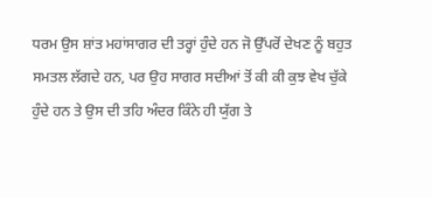ਧਰਮ ਉਸ ਸ਼ਾਂਤ ਮਹਾਂਸਾਗਰ ਦੀ ਤਰ੍ਹਾਂ ਹੁੰਦੇ ਹਨ ਜੋ ਉੱਪਰੋਂ ਦੇਖਣ ਨੂੰ ਬਹੁਤ ਸਮਤਲ ਲੱਗਦੇ ਹਨ, ਪਰ ਉਹ ਸਾਗਰ ਸਦੀਆਂ ਤੋਂ ਕੀ ਕੀ ਕੁਝ ਵੇਖ ਚੁੱਕੇ ਹੁੰਦੇ ਹਨ ਤੇ ਉਸ ਦੀ ਤਹਿ ਅੰਦਰ ਕਿੰਨੇ ਹੀ ਯੁੱਗ ਤੇ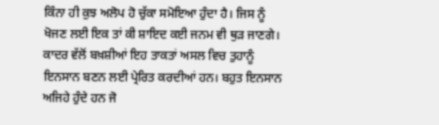ਕਿੰਨਾ ਹੀ ਕੁਝ ਅਲੋਪ ਹੋ ਚੁੱਕਾ ਸਮੋਇਆ ਹੁੰਦਾ ਹੈ। ਜਿਸ ਨੂੰ ਖੋਜਣ ਲਈ ਇਕ ਤਾਂ ਕੀ ਸ਼ਾਇਦ ਕਈ ਜਨਮ ਵੀ ਥੁੜ ਜਾਣਗੇ।
ਕਾਦਰ ਵੱਲੋਂ ਬਖ਼ਸ਼ੀਆਂ ਇਹ ਤਾਕਤਾਂ ਅਸਲ ਵਿਚ ਤੁਹਾਨੂੰ ਇਨਸਾਨ ਬਣਨ ਲਈ ਪ੍ਰੇਰਿਤ ਕਰਦੀਆਂ ਹਨ। ਬਹੁਤ ਇਨਸਾਨ ਅਜਿਹੇ ਹੁੰਦੇ ਹਨ ਜੋ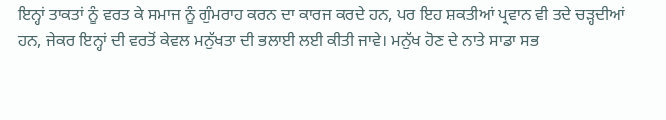ਇਨ੍ਹਾਂ ਤਾਕਤਾਂ ਨੂੰ ਵਰਤ ਕੇ ਸਮਾਜ ਨੂੰ ਗੁੰਮਰਾਹ ਕਰਨ ਦਾ ਕਾਰਜ ਕਰਦੇ ਹਨ, ਪਰ ਇਹ ਸ਼ਕਤੀਆਂ ਪ੍ਰਵਾਨ ਵੀ ਤਦੇ ਚੜ੍ਹਦੀਆਂ ਹਨ, ਜੇਕਰ ਇਨ੍ਹਾਂ ਦੀ ਵਰਤੋਂ ਕੇਵਲ ਮਨੁੱਖਤਾ ਦੀ ਭਲਾਈ ਲਈ ਕੀਤੀ ਜਾਵੇ। ਮਨੁੱਖ ਹੋਣ ਦੇ ਨਾਤੇ ਸਾਡਾ ਸਭ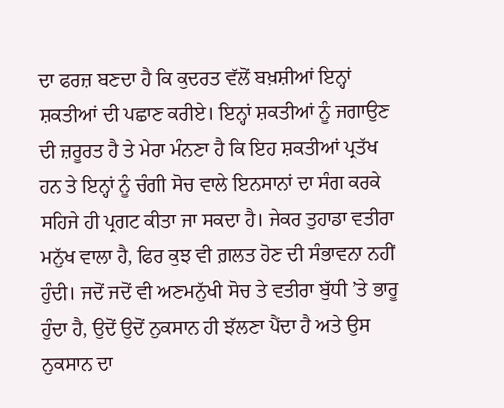ਦਾ ਫਰਜ਼ ਬਣਦਾ ਹੈ ਕਿ ਕੁਦਰਤ ਵੱਲੋਂ ਬਖ਼ਸ਼ੀਆਂ ਇਨ੍ਹਾਂ ਸ਼ਕਤੀਆਂ ਦੀ ਪਛਾਣ ਕਰੀਏ। ਇਨ੍ਹਾਂ ਸ਼ਕਤੀਆਂ ਨੂੰ ਜਗਾਉਣ ਦੀ ਜ਼ਰੂਰਤ ਹੈ ਤੇ ਮੇਰਾ ਮੰਨਣਾ ਹੈ ਕਿ ਇਹ ਸ਼ਕਤੀਆਂ ਪ੍ਰਤੱਖ ਹਨ ਤੇ ਇਨ੍ਹਾਂ ਨੂੰ ਚੰਗੀ ਸੋਚ ਵਾਲੇ ਇਨਸਾਨਾਂ ਦਾ ਸੰਗ ਕਰਕੇ ਸਹਿਜੇ ਹੀ ਪ੍ਰਗਟ ਕੀਤਾ ਜਾ ਸਕਦਾ ਹੈ। ਜੇਕਰ ਤੁਹਾਡਾ ਵਤੀਰਾ ਮਨੁੱਖ ਵਾਲਾ ਹੈ, ਫਿਰ ਕੁਝ ਵੀ ਗ਼ਲਤ ਹੋਣ ਦੀ ਸੰਭਾਵਨਾ ਨਹੀਂ ਹੁੰਦੀ। ਜਦੋਂ ਜਦੋਂ ਵੀ ਅਣਮਨੁੱਖੀ ਸੋਚ ਤੇ ਵਤੀਰਾ ਬੁੱਧੀ ’ਤੇ ਭਾਰੂ ਹੁੰਦਾ ਹੈ, ਉਦੋਂ ਉਦੋਂ ਨੁਕਸਾਨ ਹੀ ਝੱਲਣਾ ਪੈਂਦਾ ਹੈ ਅਤੇ ਉਸ ਨੁਕਸਾਨ ਦਾ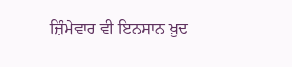ਜ਼ਿੰਮੇਵਾਰ ਵੀ ਇਨਸਾਨ ਖ਼ੁਦ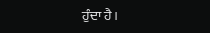ਹੁੰਦਾ ਹੈ।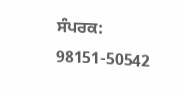ਸੰਪਰਕ: 98151-50542